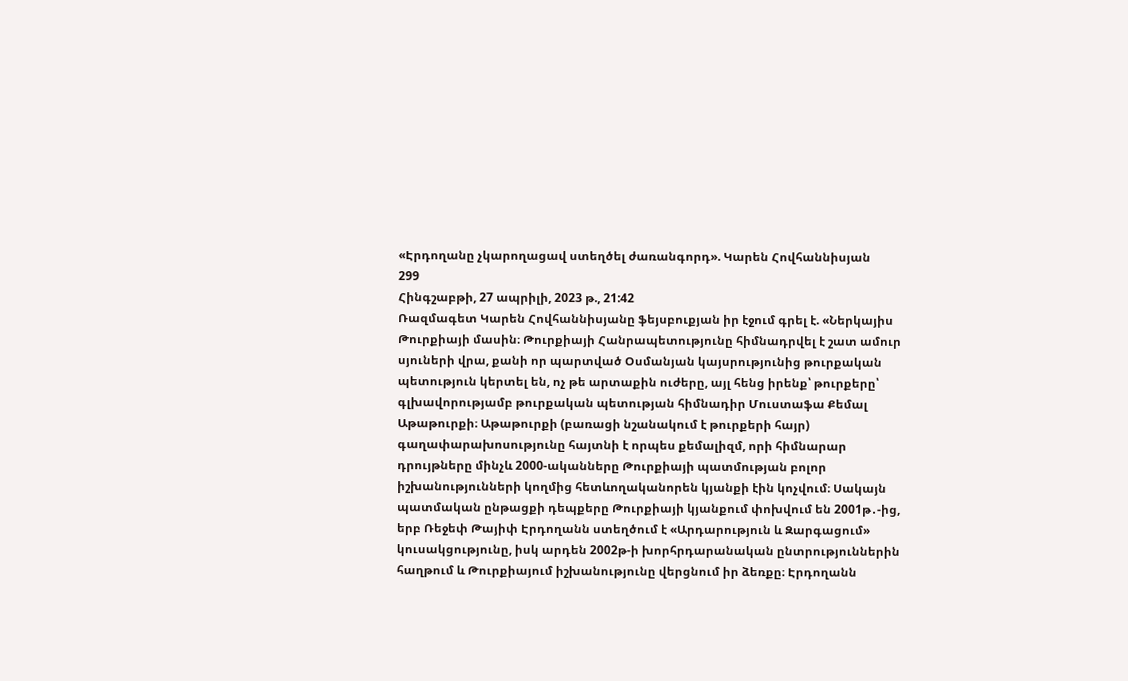«Էրդողանը չկարողացավ ստեղծել ժառանգորդ». Կարեն Հովհաննիսյան
299
Հինգշաբթի, 27 ապրիլի, 2023 թ., 21:42
Ռազմագետ Կարեն Հովհաննիսյանը ֆեյսբուքյան իր էջում գրել է. «Ներկայիս Թուրքիայի մասին։ Թուրքիայի Հանրապետությունը հիմնադրվել է շատ ամուր սյուների վրա, քանի որ պարտված Օսմանյան կայսրությունից թուրքական պետություն կերտել են, ոչ թե արտաքին ուժերը, այլ հենց իրենք՝ թուրքերը՝ գլխավորությամբ թուրքական պետության հիմնադիր Մուստաֆա Քեմալ Աթաթուրքի։ Աթաթուրքի (բառացի նշանակում է թուրքերի հայր) գաղափարախոսությունը հայտնի է որպես քեմալիզմ, որի հիմնարար դրույթները մինչև 2000-ականները Թուրքիայի պատմության բոլոր իշխանությունների կողմից հետևողականորեն կյանքի էին կոչվում։ Սակայն պատմական ընթացքի դեպքերը Թուրքիայի կյանքում փոխվում են 2001թ․-ից, երբ Ռեջեփ Թայիփ Էրդողանն ստեղծում է «Արդարություն և Զարգացում» կուսակցությունը, իսկ արդեն 2002թ-ի խորհրդարանական ընտրություններին հաղթում և Թուրքիայում իշխանությունը վերցնում իր ձեռքը։ Էրդողանն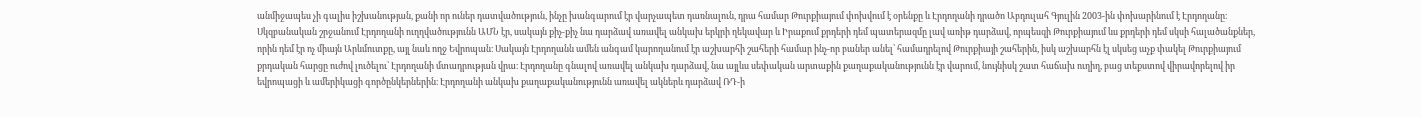անմիջապես չի գալիս իշխանության, քանի որ ուներ դատվածություն, ինչը խանգարում էր վարչապետ դառնալուն, դրա համար Թուրքիայում փոխվում է օրենքը և Էրդողանի դրածո Աբդուլահ Գյուլին 2003-ին փոխարինում է Էրդողանը։ Սկզբանական շրջանում Էրդողանի ուղղվածությունն ԱՄՆ էր, սակայն քիչ-քիչ նա դարձավ առավել անկախ երկրի ղեկավար և Իրաքում քրդերի դեմ պատերազմը լավ առիթ դարձավ, որպեսզի Թուրքիայում ևս քրդերի դեմ սկսի հալածանքներ, որին դեմ էր ոչ միայն Արևմուտքը, այլ նաև ողջ Եվրոպան։ Սակայն Էրդողանն ամեն անգամ կարողանում էր աշխարհի շահերի համար ինչ-որ բաներ անել՝ համադրելով Թուրքիայի շահերին, իսկ աշխարհն էլ սկսեց աչք փակել Թուրքիայում քրդական հարցը ուժով լուծելու՝ Էրդողանի մտադրության վրա։ Էրդողանը գնալով առավել անկախ դարձավ, նա այլևս սեփական արտաքին քաղաքականությունն էր վարում, նույնիսկ շատ հաճախ ուղիղ, բաց տեքստով վիրավորելով իր եվրոպացի և ամերիկացի գործընկերներին։ Էրդողանի անկախ քաղաքականությունն առավել ակներև դարձավ ՌԴ-ի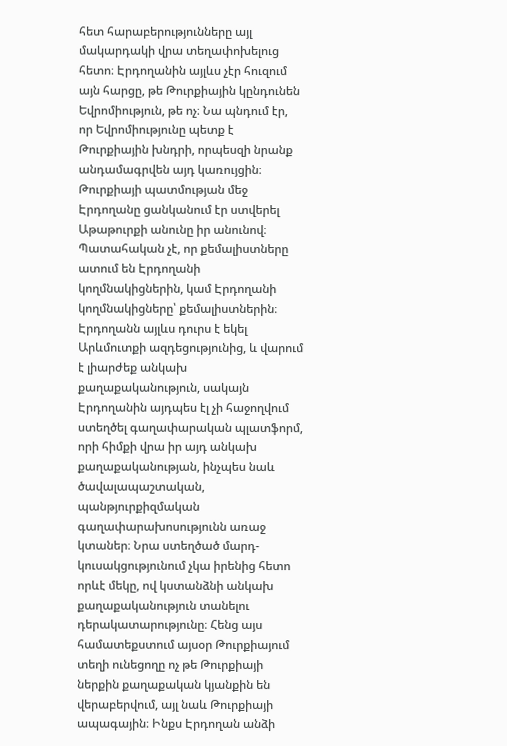հետ հարաբերությունները այլ մակարդակի վրա տեղափոխելուց հետո։ Էրդողանին այլևս չէր հուզում այն հարցը, թե Թուրքիային կընդունեն Եվրոմիություն, թե ոչ։ Նա պնդում էր, որ Եվրոմիությունը պետք է Թուրքիային խնդրի, որպեսզի նրանք անդամագրվեն այդ կառույցին։ Թուրքիայի պատմության մեջ Էրդողանը ցանկանում էր ստվերել Աթաթուրքի անունը իր անունով։ Պատահական չէ, որ քեմալիստները ատում են Էրդողանի կողմնակիցներին, կամ Էրդողանի կողմնակիցները՝ քեմալիստներին։ Էրդողանն այլևս դուրս է եկել Արևմուտքի ազդեցությունից, և վարում է լիարժեք անկախ քաղաքականություն, սակայն Էրդողանին այդպես էլ չի հաջողվում ստեղծել գաղափարական պլատֆորմ, որի հիմքի վրա իր այդ անկախ քաղաքականության, ինչպես նաև ծավալապաշտական, պանթյուրքիզմական գաղափարախոսությունն առաջ կտաներ։ Նրա ստեղծած մարդ-կուսակցությունում չկա իրենից հետո որևէ մեկը, ով կստանձնի անկախ քաղաքականություն տանելու դերակատարությունը։ Հենց այս համատեքստում այսօր Թուրքիայում տեղի ունեցողը ոչ թե Թուրքիայի ներքին քաղաքական կյանքին են վերաբերվում, այլ նաև Թուրքիայի ապագային։ Ինքս Էրդողան անձի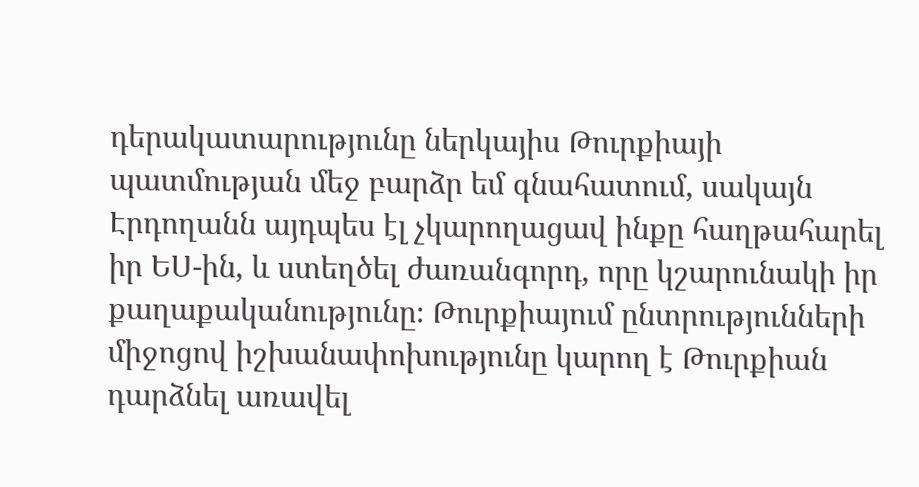դերակատարությունը ներկայիս Թուրքիայի պատմության մեջ բարձր եմ գնահատում, սակայն Էրդողանն այդպես էլ չկարողացավ ինքը հաղթահարել իր ԵՍ-ին, և ստեղծել ժառանգորդ, որը կշարունակի իր քաղաքականությունը։ Թուրքիայում ընտրությունների միջոցով իշխանափոխությունը կարող է Թուրքիան դարձնել առավել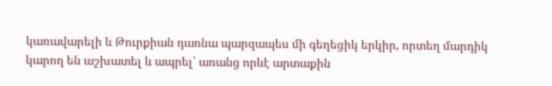կառավարելի և Թուրքիան դառնա պարզապես մի գեղեցիկ երկիր, որտեղ մարդիկ կարող են աշխատել և ապրել՝ առանց որևէ արտաքին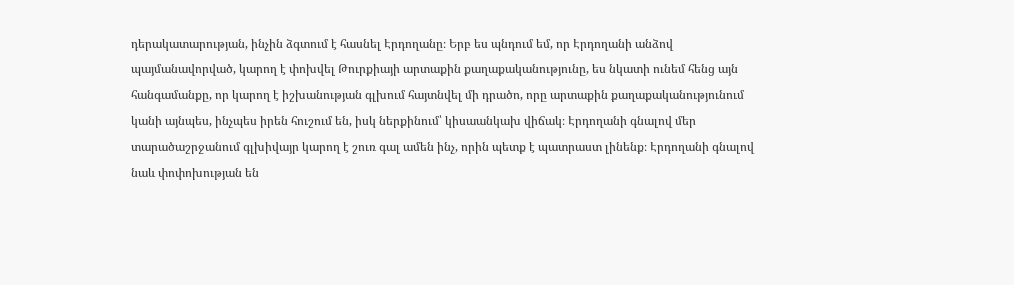դերակատարության, ինչին ձգտում է հասնել Էրդողանը։ Երբ ես պնդում եմ, որ Էրդողանի անձով պայմանավորված, կարող է փոխվել Թուրքիայի արտաքին քաղաքականությունը, ես նկատի ունեմ հենց այն հանգամանքը, որ կարող է իշխանության գլխում հայտնվել մի դրածո, որը արտաքին քաղաքականությունում կանի այնպես, ինչպես իրեն հուշում են, իսկ ներքինում՝ կիսաանկախ վիճակ։ Էրդողանի գնալով մեր տարածաշրջանում գլխիվայր կարող է շուռ գալ ամեն ինչ, որին պետք է պատրաստ լինենք։ Էրդողանի գնալով նաև փոփոխության են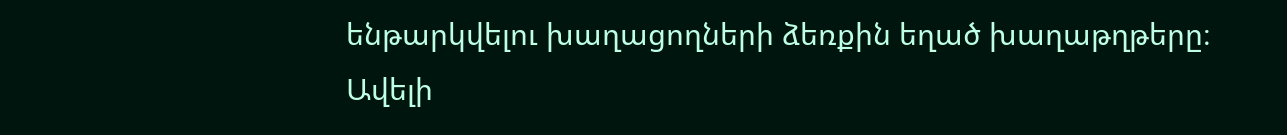ենթարկվելու խաղացողների ձեռքին եղած խաղաթղթերը։ Ավելի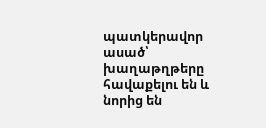պատկերավոր ասած՝ խաղաթղթերը հավաքելու են և նորից են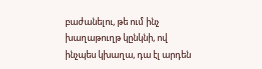բաժանելու, թե ում ինչ խաղաթուղթ կընկնի, ով ինչպես կխաղա, դա էլ արդեն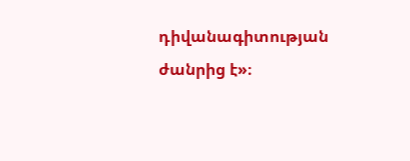դիվանագիտության ժանրից է»։